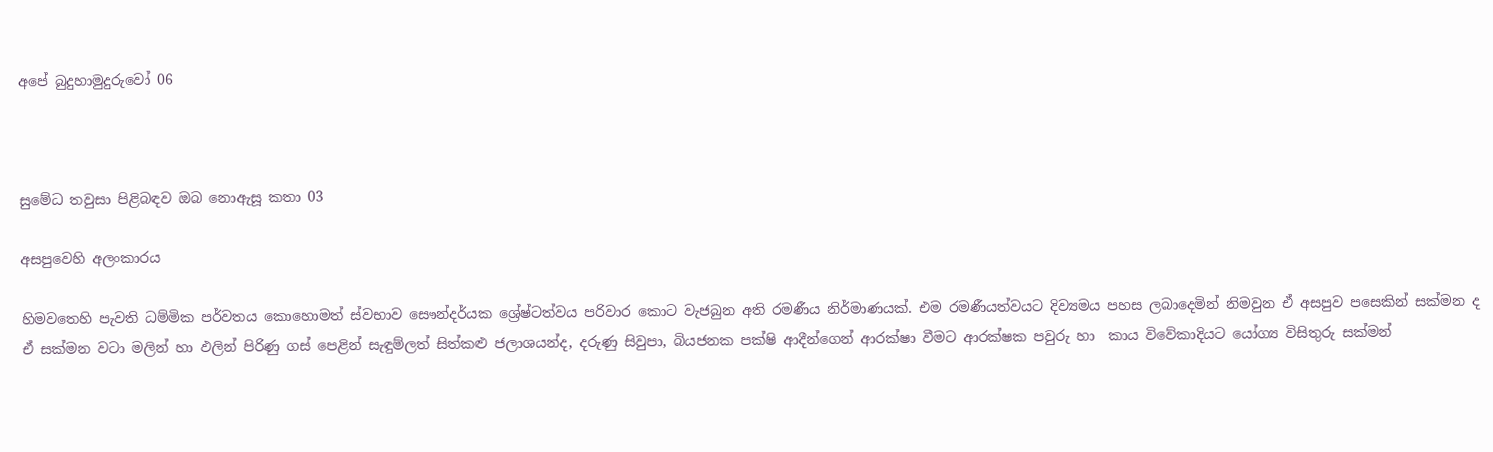අපේ බුදුහාමුදුරුවෝ 06



සුමේධ තවුසා පිළිබඳව ඔබ නොඇසූ කතා 03

අසපුවෙහි අලංකාරය

හිමවතෙහි පැවති ධම්මික පර්වතය කොහොමත් ස්වභාව සෞන්දර්යක ශ්‍රේෂ්ටත්වය පරිවාර කොට වැජබුන අති රමණීය නිර්මාණයක්. එම රමණීයත්වයට දිව්‍යමය පහස ලබාදෙමින් නිමවුන ඒ අසපුව පසෙකින් සක්මන ද ඒ සක්මන වටා මලින් හා ඵලින් පිරිණු ගස් පෙළින් සැඳුම්ලත් සිත්කළු ජලාශයන්ද, දරුණු සිවුපා, බියජනක පක්ෂි ආදීන්ගෙන් ආරක්ෂා වීමට ආරක්ෂක පවුරු හා  කාය විවේකාදියට යෝග්‍ය විසිතුරු සක්මන්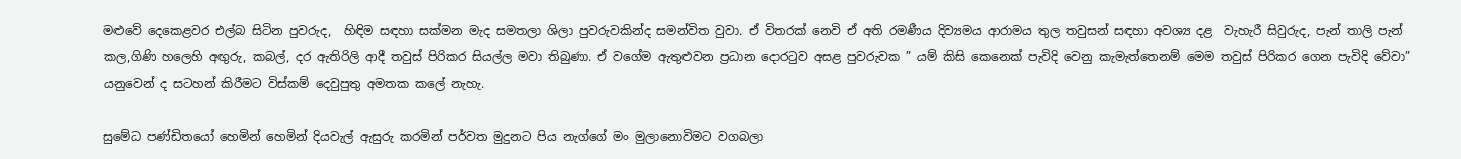මළුවේ දෙකෙළවර එල්බ සිටින පුවරුද,  හිඳිම සඳහා සක්මන මැද සමතලා ශිලා පුවරුවකින්ද සමන්විත වුවා. ඒ විතරක් නෙවි ඒ අති රමණීය දිව්‍යමය ආරාමය තුල තවුසන් සඳහා අවශ්‍ය දළ  වැහැරී සිවුරුද, පැන් තාලි පැන් කල,ගිණි හලෙහි අඟුරු, කබල්, දර ඇතිරිලි ආදී තවුස් පිරිකර සියල්ල මවා තිබුණා. ඒ වගේම ඇතුළුවන ප්‍රධාන දොරටුව අසළ පුවරුවක ” යම් කිසි කෙනෙක් පැවිදි වෙනු කැමැත්තෙනම් මෙම තවුස් පිරිකර ගෙන පැවිදි වේවා”  යනුවෙන් ද සටහන් කිරීමට විස්කම් දෙවුපුතු අමතක කලේ නැහැ.

සුමේධ පණ්ඩිතයෝ හෙමින් හෙමින් දියවැල් ඇසුරු කරමින් පර්වත මුදුනට පිය නැග්ගේ මං මුලානොවිමට වගබලා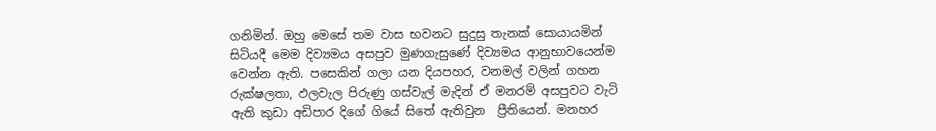ගනිමින්. ඔහු මෙසේ තම වාස භවනට සුදුසු තැනක් සොයායමින් සිටියදී මෙම දිව්‍යමය අසපුව මුණගැසුණේ දිව්‍යමය ආනුභාවයෙන්ම  වෙන්න ඇති. පසෙකින් ගලා යන දියපහර, වනමල් වලින් ගහන රුක්ෂලතා, ඵලවැල පිරුණු ගස්වැල් මැදින් ඒ මනරම් අසපුවට වැටි ඇති කුඩා අඩිපාර දිගේ ගියේ සිතේ ඇතිවුන  ප්‍රීතියෙන්. මනහර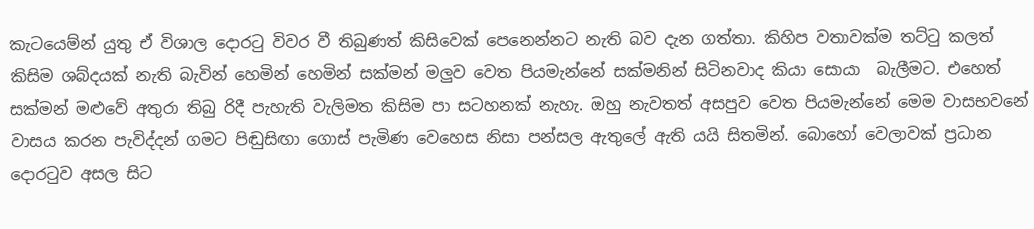කැටයෙම්න් යුතු ඒ විශාල දොරටු විවර වී තිබුණත් කිසිවෙක් පෙනෙන්නට නැති බව දැන ගත්තා. කිහිප වතාවක්ම තට්ටු කලත් කිසිම ශබ්දයක් නැති බැවින් හෙමින් හෙමින් සක්මන් මලුව වෙත පියමැන්නේ සක්මනින් සිටිනවාද කියා සොයා  බැලීමට. එහෙත් සක්මන් මළුවේ අතුරා තිබු රිදී පැහැති වැලිමත කිසිම පා සටහනක් නැහැ. ඔහු නැවතත් අසපුව වෙත පියමැන්නේ මෙම වාසභවනේ වාසය කරන පැවිද්දන් ගමට පිඬුසිඟා ගොස් පැමිණ වෙහෙස නිසා පන්සල ඇතුලේ ඇති යයි සිතමින්. බොහෝ වෙලාවක් ප්‍රධාන දොරටුව අසල සිට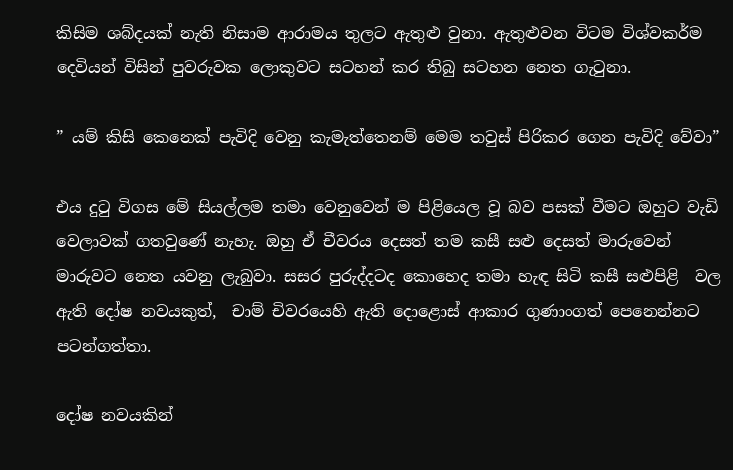කිසිම ශබ්දයක් නැති නිසාම ආරාමය තුලට ඇතුළු වුනා. ඇතුළුවන විටම විශ්වකර්ම දෙවියන් විසින් පුවරුවක ලොකුවට සටහන් කර තිබු සටහන නෙත ගැටුනා.

” යම් කිසි කෙනෙක් පැවිදි වෙනු කැමැත්තෙනම් මෙම තවුස් පිරිකර ගෙන පැවිදි වේවා”

එය දුටු විගස මේ සියල්ලම තමා වෙනුවෙන් ම පිළියෙල වූ බව පසක් වීමට ඔහුට වැඩි වෙලාවක් ගතවුණේ නැහැ. ඔහු ඒ චීවරය දෙසත් තම කසී සළු දෙසත් මාරුවෙන් මාරුවට නෙත යවනු ලැබුවා. සසර පුරුද්දටද කොහෙද තමා හැඳ සිටි කසී සළුපිළි  වල ඇති දෝෂ නවයකුත්,  චාම් චිවරයෙහි ඇති දොළොස් ආකාර ගුණාංගත් පෙනෙන්නට පටන්ගත්තා.

දෝෂ නවයකින්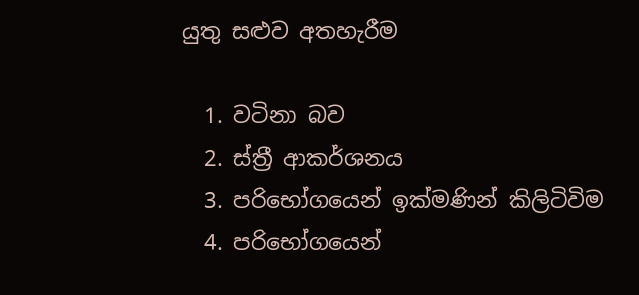යුතු සළුව අතහැරීම

  1. වටිනා බව
  2. ස්ත්‍රී ආකර්ශනය
  3. පරිභෝගයෙන් ඉක්මණින් කිලිටිවිම
  4. පරිභෝගයෙන්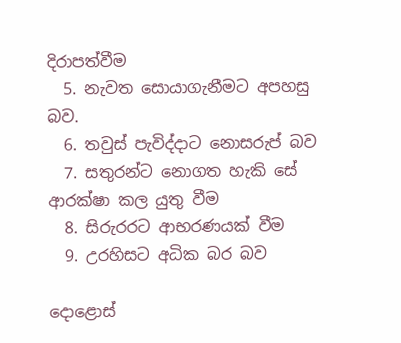දිරාපත්වීම
  5. නැවත සොයාගැනීමට අපහසු බව.
  6. තවුස් පැවිද්දාට නොසරුප් බව
  7. සතුරන්ට නොගත හැකි සේ ආරක්ෂා කල යුතු වීම
  8. සිරුරරට ආභරණයක් වීම
  9. උරහිසට අධික බර බව

දොළොස්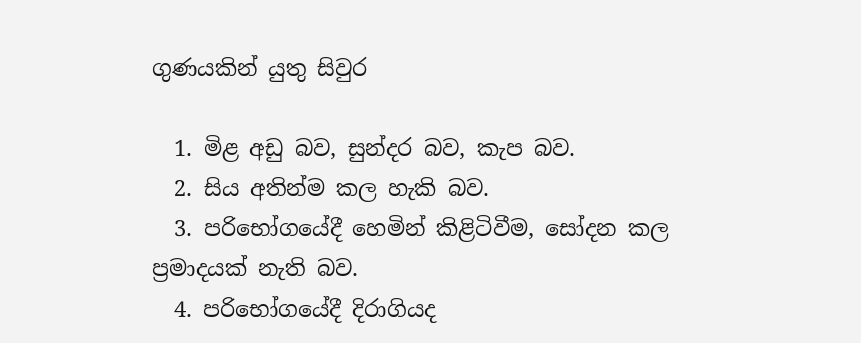ගුණයකින් යුතු සිවුර

  1. මිළ අඩු බව, සුන්දර බව, කැප බව.
  2. සිය අතින්ම කල හැකි බව.
  3. පරිභෝගයේදී හෙමින් කිළිටිවීම, සෝදන කල ප්‍රමාදයක් නැති බව.
  4. පරිභෝගයේදී දිරාගියද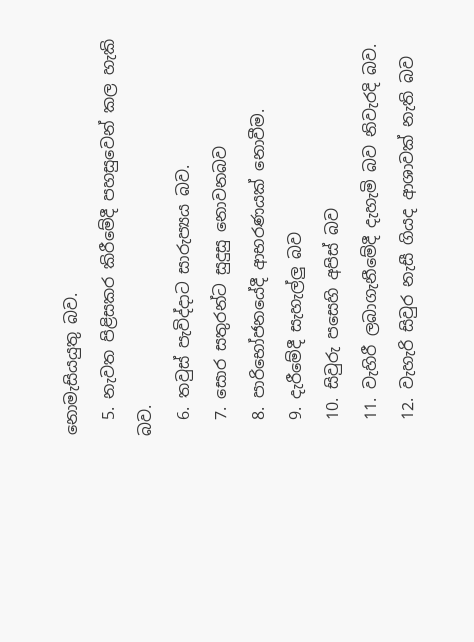නොමැසියයුතු බව.
  5. නැවත පිළිසකර කිරීමේදී පහසුවෙන් කල හැකි බව.
  6. තවුස් පැවිද්දාට සාරුප්‍යය බව.
  7. සොර සතුරන්ට සුදුසු නොවනබව
  8. පාරිභෝජනයේදී ආභරණයක් නොවීම.
  9. දැරීමේදී සැහැල්ලු බව
  10. සිවුරු පසෙහි අපිස් බව
  11. වැහිරී ලබාගැනීමේදී දැහැමි බව නිවැරදි බව.
  12. වැහැරි සිවුර නැසී ගියද ආශාවක් නැති බව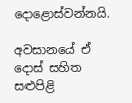දොළොස්වන්නයි.

අවසානයේ ඒ දොස් සහිත සළුපිළි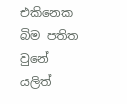එකිනෙක බිම පතිත වුනේ යලිත්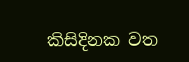කිසිදිනක වත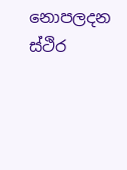නොපලදන ස්ථිර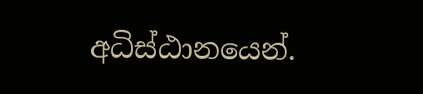අධිස්ඨානයෙන්.